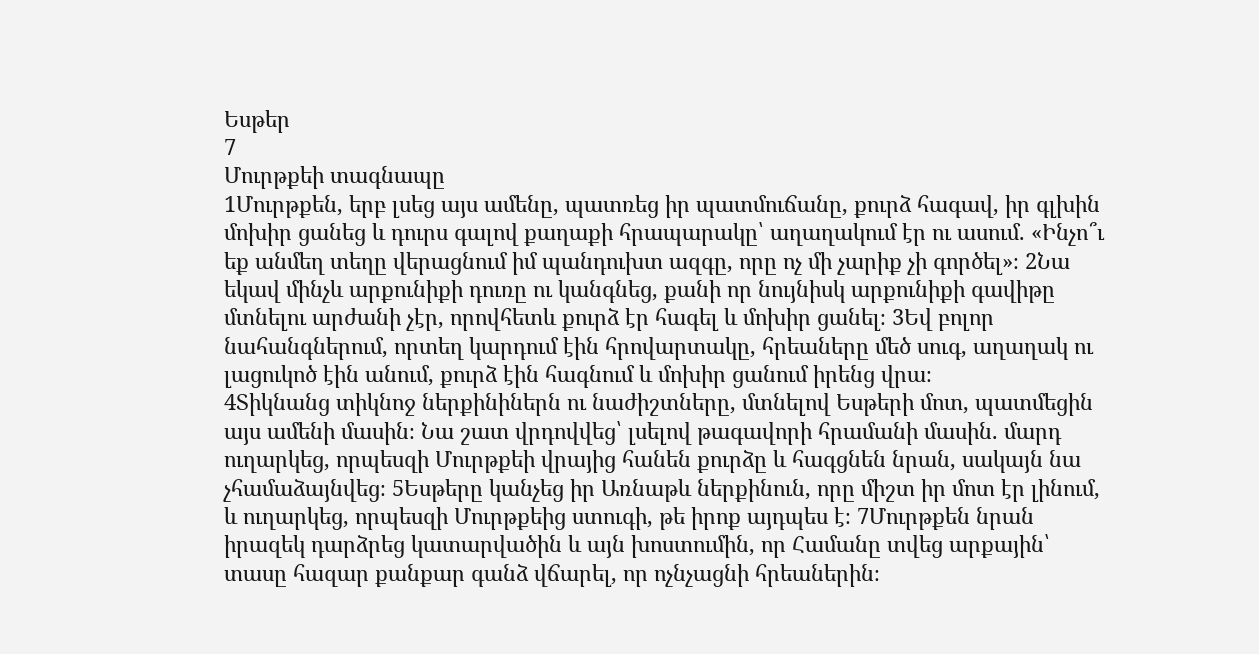Եսթեր
7
Մուրթքեի տագնապը
1Մուրթքեն, երբ լսեց այս ամենը, պատռեց իր պատմուճանը, քուրձ հագավ, իր գլխին մոխիր ցանեց և դուրս գալով քաղաքի հրապարակը՝ աղաղակում էր ու ասում. «Ինչո՞ւ եք անմեղ տեղը վերացնում իմ պանդուխտ ազգը, որը ոչ մի չարիք չի գործել»։ 2Նա եկավ մինչև արքունիքի դուռը ու կանգնեց, քանի որ նույնիսկ արքունիքի գավիթը մտնելու արժանի չէր, որովհետև քուրձ էր հագել և մոխիր ցանել։ 3Եվ բոլոր նահանգներում, որտեղ կարդում էին հրովարտակը, հրեաները մեծ սուգ, աղաղակ ու լացուկոծ էին անում, քուրձ էին հագնում և մոխիր ցանում իրենց վրա։
4Տիկնանց տիկնոջ ներքինիներն ու նաժիշտները, մտնելով Եսթերի մոտ, պատմեցին այս ամենի մասին։ Նա շատ վրդովվեց՝ լսելով թագավորի հրամանի մասին. մարդ ուղարկեց, որպեսզի Մուրթքեի վրայից հանեն քուրձը և հագցնեն նրան, սակայն նա չհամաձայնվեց։ 5Եսթերը կանչեց իր Առնաթև ներքինուն, որը միշտ իր մոտ էր լինում, և ուղարկեց, որպեսզի Մուրթքեից ստուգի, թե իրոք այդպես է։ 7Մուրթքեն նրան իրազեկ դարձրեց կատարվածին և այն խոստումին, որ Համանը տվեց արքային՝ տասը հազար քանքար գանձ վճարել, որ ոչնչացնի հրեաներին։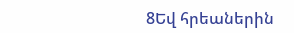8Եվ հրեաներին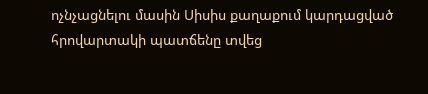ոչնչացնելու մասին Սիսիս քաղաքում կարդացված հրովարտակի պատճենը տվեց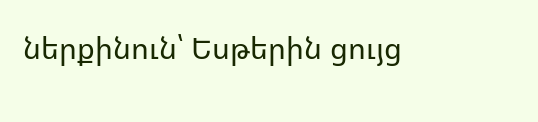ներքինուն՝ Եսթերին ցույց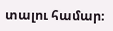տալու համար։